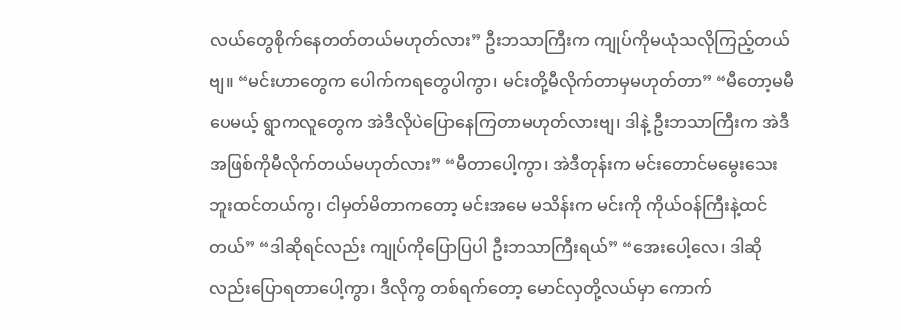လယ်တွေစိုက်နေတတ်တယ်မဟုတ်လား” ဦးဘသာကြီးက ကျုပ်ကိုမယုံသလိုကြည့်တယ်ဗျ။ “မင်းဟာတွေက ပေါက်ကရတွေပါကွာ၊ မင်းတို့မီလိုက်တာမှမဟုတ်တာ” “မီတော့မမီပေမယ့် ရွာကလူတွေက အဲဒီလိုပဲပြောနေကြတာမဟုတ်လားဗျ၊ ဒါနဲ့ ဦးဘသာကြီးက အဲဒီအဖြစ်ကိုမီလိုက်တယ်မဟုတ်လား” “မီတာပေါ့ကွာ၊ အဲဒီတုန်းက မင်းတောင်မမွေးသေးဘူးထင်တယ်ကွ၊ ငါမှတ်မိတာကတော့ မင်းအမေ မသိန်းက မင်းကို ကိုယ်ဝန်ကြီးနဲ့ထင်တယ်” “ဒါဆိုရင်လည်း ကျုပ်ကိုပြောပြပါ ဦးဘသာကြီးရယ်” “အေးပေါ့လေ၊ ဒါဆိုလည်းပြောရတာပေါ့ကွာ၊ ဒီလိုကွ တစ်ရက်တော့ မောင်လှတို့လယ်မှာ ကောက်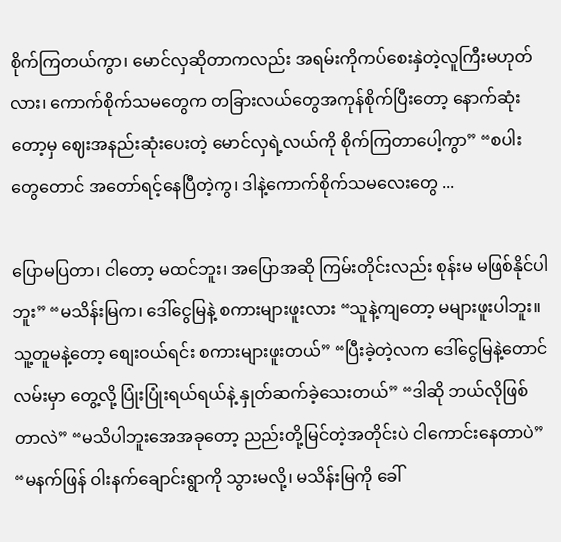စိုက်ကြတယ်ကွာ၊ မောင်လှဆိုတာကလည်း အရမ်းကိုကပ်စေးနှဲတဲ့လူကြီးမဟုတ်လား၊ ကောက်စိုက်သမတွေက တခြားလယ်တွေအကုန်စိုက်ပြီးတော့ နောက်ဆုံးတော့မှ ဈေးအနည်းဆုံးပေးတဲ့ မောင်လှရဲ့လယ်ကို စိုက်ကြတာပေါ့ကွာ” “စပါးတွေတောင် အတော်ရင့်နေပြီတဲ့ကွ၊ ဒါနဲ့ကောက်စိုက်သမလေးတွေ ...

ပြောမပြတာ၊ ငါတော့ မထင်ဘူး၊ အပြောအဆို ကြမ်းတိုင်းလည်း စုန်းမ မဖြစ်နိုင်ပါဘူး” “မသိန်းမြက၊ ဒေါ်ငွေမြနဲ့ စကားများဖူးလား “သူနဲ့ကျတော့ မများဖူးပါဘူး။ သူ့တူမနဲ့တော့ စျေးဝယ်ရင်း စကားများဖူးတယ်” “ပြီးခဲ့တဲ့လက ဒေါ်ငွေမြနဲ့တောင် လမ်းမှာ တွေ့လို့ ပြုံးပြုံးရယ်ရယ်နဲ့ နှုတ်ဆက်ခဲ့သေးတယ်” “ဒါဆို ဘယ်လိုဖြစ်တာလဲ” “မသိပါဘူးအေအခုတော့ ညည်းတို့မြင်တဲ့အတိုင်းပဲ ငါကောင်းနေတာပဲ” “မနက်ဖြန် ဝါးနက်ချောင်းရွာကို သွားမလို့၊ မသိန်းမြကို ခေါ်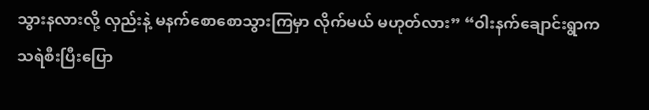သွားနလားလို့ လှည်းနဲ့ မနက်စောစောသွားကြမှာ လိုက်မယ် မဟုတ်လား” “ဝါးနက်ချောင်းရွာက သရဲစီးပြီးပြော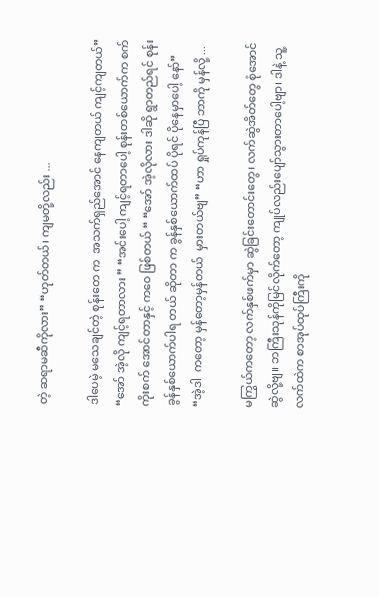တဲ့ ဆရာမဆီကိုလား” “ဟုတ်တယ်၊ ကျမတို့လည်း ...

ဒါပေမဲ့ မသေချင်တဲ့ စုန်းတေ က  အသက်ရှည်အောင် နေကျတယ် ကျင့်ကျတယ်” “အော် အဲ့လို ကျင့်ရတာလား ” “အင်းပေါ့ ကျင့်ရတာပေါ့ စုန်းတစ်ယောက်က စက်ကိုးစက် အောင်တာနှင့် ကဝေ ဖြစ်တယ် “ “အော် အဲ့လိုလား ဒါဆို ရွာတည်ရင် စုန်း ခွန်နှစ်ယောက်ပါရ တယ် ဆိုတာ က ခွန်နှစ်ယောက်ထပ် ပိုရင် ပိုနေမှာပေါ့ နော်” “အဲ့ဒါ  ကတော့ မှန်တော့မှန်တယ်  မှားတယ်ဗျ” “ဟာ ရှုပ်ကုန်ပြီ ဘာကို မှန်လို့ ...

မကြွယ်ကတော့ လက်နှစ်ဖက်မှာ ဆွဲခြင်းတောင်းတွေ၊ လက်ဆွဲအိတ်တွေ စုံအောင်ဆွဲလို့ဗျ။ ဘကြီးသုန်ကိုမြင်လိုက်တော့ ကျုပ်လည်းပျော်သွားတာပေါ့ဗျာ၊ ဒါနဲ့ သူ့လက်ထဲက စာအုပ်ထုပ်ကြီးကို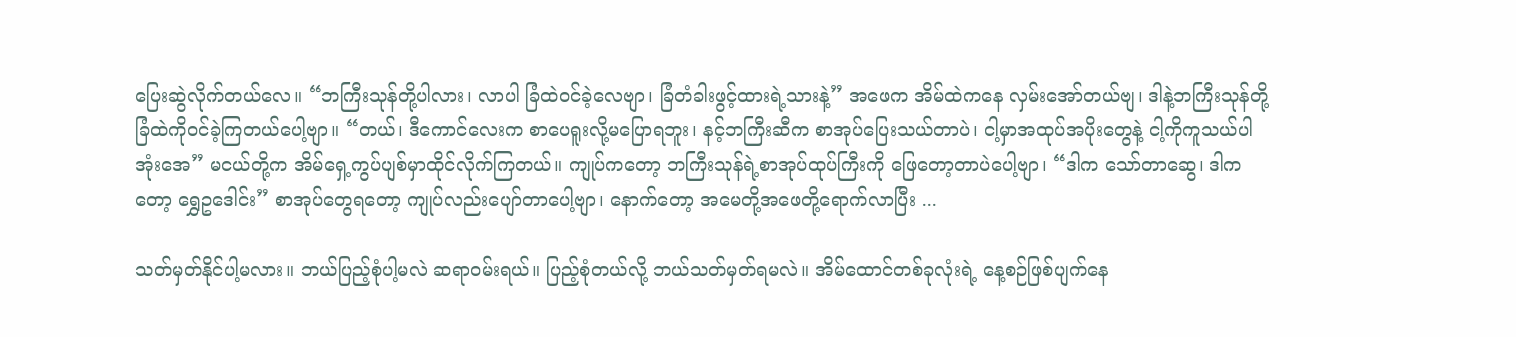ပြေးဆွဲလိုက်တယ်လေ။ “ဘကြီးသုန်တို့ပါလား၊ လာပါ ခြံထဲဝင်ခဲ့လေဗျာ၊ ခြံတံခါးဖွင့်ထားရဲ့သားနဲ့” အဖေက အိမ်ထဲကနေ လှမ်းအော်တယ်ဗျ၊ ဒါနဲ့ဘကြီးသုန်တို့ ခြံထဲကိုဝင်ခဲ့ကြတယ်ပေါ့ဗျာ။ “တယ်၊ ဒီကောင်လေးက စာပေရူးလို့မပြောရဘူး၊ နင့်ဘကြီးဆီက စာအုပ်ပြေးသယ်တာပဲ၊ ငါ့မှာအထုပ်အပိုးတွေနဲ့ ငါ့ကိုကူသယ်ပါအုံးအေ” မငယ်တို့က အိမ်ရှေ့ကွပ်ပျစ်မှာထိုင်လိုက်ကြတယ်။ ကျုပ်ကတော့ ဘကြီးသုန်ရဲ့စာအုပ်ထုပ်ကြီးကို ဖြေတော့တာပဲပေါ့ဗျာ၊ “ဒါက သော်တာဆွေ၊ ဒါကတော့ ရွှေဥဒေါင်း” စာအုပ်တွေရတော့ ကျုပ်လည်းပျော်တာပေါ့ဗျာ၊ နောက်တော့ အမေတို့အဖေတို့ရောက်လာပြီး ...

သတ်မှတ်နိုင်ပါ့မလား။ ဘယ်ပြည့်စုံပါ့မလဲ ဆရာဝမ်းရယ်။ ပြည့်စုံတယ်လို့ ဘယ်သတ်မှတ်ရမလဲ။ အိမ်ထောင်တစ်ခုလုံးရဲ့ နေ့စဉ်ဖြစ်ပျက်နေ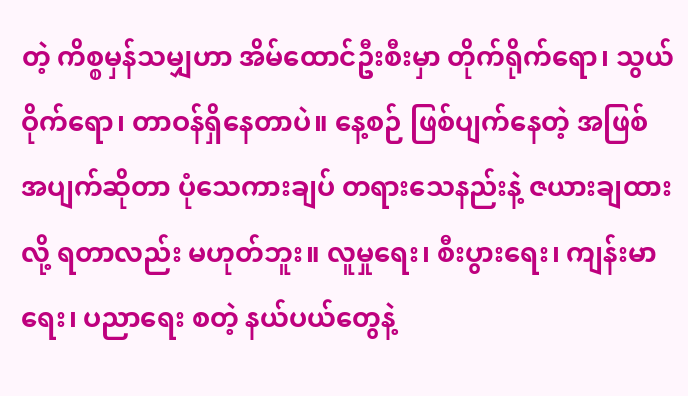တဲ့ ကိစ္စမှန်သမျှဟာ အိမ်ထောင်ဦးစီးမှာ တိုက်ရိုက်ရော၊ သွယ်ဝိုက်ရော၊ တာဝန်ရှိနေတာပဲ။ နေ့စဉ် ဖြစ်ပျက်နေတဲ့ အဖြစ်အပျက်ဆိုတာ ပုံသေကားချပ် တရားသေနည်းနဲ့ ဇယားချထားလို့ ရတာလည်း မဟုတ်ဘူး။ လူမှုရေး၊ စီးပွားရေး၊ ကျန်းမာရေး၊ ပညာရေး စတဲ့ နယ်ပယ်တွေနဲ့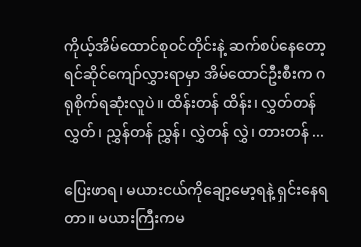ကိုယ့်အိမ်ထောင်စုဝင်တိုင်းနဲ့ ဆက်စပ်နေတော့ ရင်ဆိုင်ကျော်လွှားရာမှာ အိမ်ထောင်ဦးစီးက ဂရုစိုက်ရဆုံးလူပဲ။ ထိန်းတန် ထိန်း၊ လွှတ်တန် လွှတ်၊ ညွှန်တန် ညွှန်၊ လွှဲတန် လွှဲ၊ တားတန် ...

ပြေးဖာရ၊ မယားငယ်ကိုချော့မော့ရနဲ့ ရှင်းနေရတာ။ မယားကြီးကမ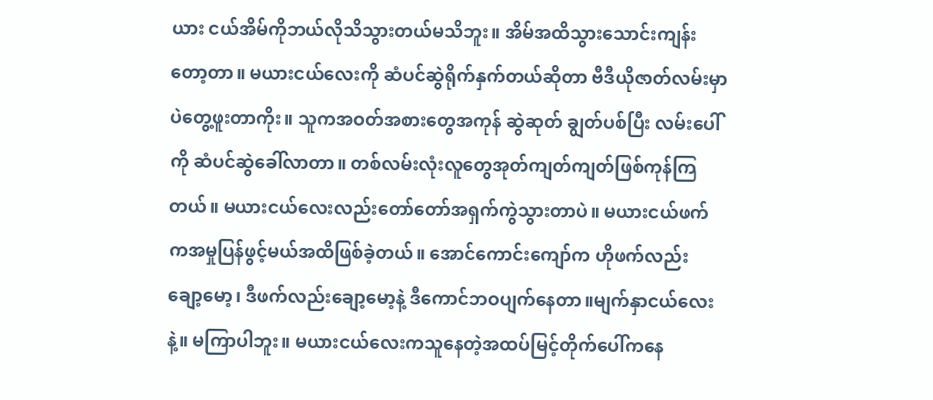ယား ငယ်အိမ်ကိုဘယ်လိုသိသွားတယ်မသိဘူး။ အိမ်အထိသွားသောင်းကျန်းတော့တာ။ မယားငယ်လေးကို ဆံပင်ဆွဲရိုက်နှက်တယ်ဆိုတာ ဗီဒီယိုဇာတ်လမ်းမှာပဲတွေ့ဖူးတာကိုး။ သူကအဝတ်အစားတွေအကုန် ဆွဲဆုတ် ချွတ်ပစ်ပြီး လမ်းပေါ်ကို ဆံပင်ဆွဲခေါ်လာတာ။ တစ်လမ်းလုံးလူတွေအုတ်ကျတ်ကျတ်ဖြစ်ကုန်ကြတယ်။ မယားငယ်လေးလည်းတော်တော်အရှက်ကွဲသွားတာပဲ။ မယားငယ်ဖက်ကအမှုပြန်ဖွင့်မယ်အထိဖြစ်ခဲ့တယ်။ အောင်ကောင်းကျော်က ဟိုဖက်လည်း ချော့မော့၊ ဒီဖက်လည်းချော့မော့နဲ့ ဒီကောင်ဘဝပျက်နေတာ။မျက်နှာငယ်လေးနဲ့။ မကြာပါဘူး။ မယားငယ်လေးကသူနေတဲ့အထပ်မြင့်တိုက်ပေါ်ကနေ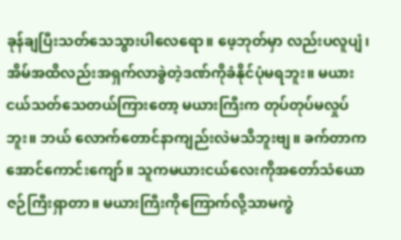ခုန်ချပြီးသတ်သေသွားပါလေရော။ ဖေ့ဘုတ်မှာ လည်းပလူပျံ၊ အိမ်အထိလည်းအရှက်လာခွဲတဲ့ဒဏ်ကိုခံနိုင်ပုံမရဘူး။ မယားငယ်သတ်သေတယ်ကြားတော့ မယားကြီးက တုပ်တုပ်မလှုပ် ဘူး။ ဘယ် လောက်တောင်နာကျည်းလဲမသိဘူးဗျ။ ခက်တာကအောင်ကောင်းကျော်။ သူကမယားငယ်လေးကိုအတော်သံယောဇဉ်ကြီးရှာတာ။ မယားကြီးကိုကြောက်လို့သာမကွဲ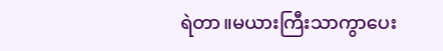ရဲတာ။မယားကြီးသာကွာပေး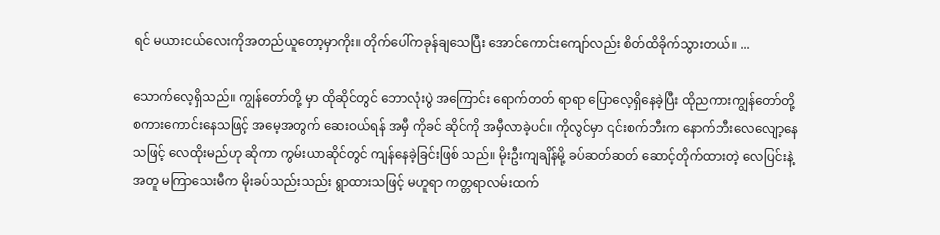ရင် မယားငယ်လေးကိုအတည်ယူတော့မှာကိုး။ တိုက်ပေါ်ကခုန်ချသေပြီး အောင်ကောင်းကျော်လည်း စိတ်ထိခိုက်သွားတယ်။ ...

သောက်လေ့ရှိသည်။ ကျွန်တော်တို့ မှာ ထိုဆိုင်တွင် ဘောလုံးပွဲ အကြောင်း ရောက်တတ် ရာရာ ပြောလေ့ရှိနေခဲ့ပြီး ထိုညကားကျွန်တော်တို့ စကားကောင်းနေသဖြင့် အမေ့အတွက် ဆေးဝယ်ရန် အမှီ ကိုခင် ဆိုင်ကို အမှီလာခဲ့ပင်။ ကိုလွင်မှာ ၎င်းစက်ဘီးက နောက်ဘီးလေလျော့နေသဖြင့် လေထိုးမည်ဟု ဆိုကာ ကွမ်းယာဆိုင်တွင် ကျန်နေခဲ့ခြင်းဖြစ် သည်။ မိုးဦးကျချိန်မို့ ခပ်ဆတ်ဆတ် ဆောင့်တိုက်ထားတဲ့ လေပြင်းနဲ့အတူ မကြာသေးမီက မိုးခပ်သည်းသည်း ရွာထားသဖြင့် မဟူရာ ကတ္တရာလမ်းထက်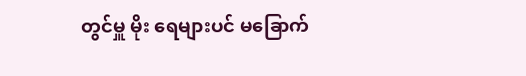တွင်မှူ မိုး ရေများပင် မခြောက်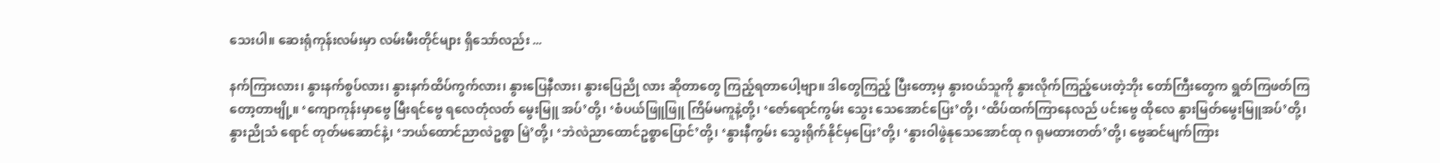သေးပါ။ ဆေးရုံကုန်းလမ်းမှာ လမ်းမီးတိုင်များ ရှိသော်လည်း ...

နက်ကြားလား၊ နွားနက်စွပ်လား၊ နွားနက်ထိပ်ကွက်လား၊ နွားပြေနီလား၊ နွားပြေညို လား ဆိုတာတွေ ကြည့်ရတာပေါ့ဗျာ။ ဒါတွေကြည့် ပြီးတော့မှ နွားဝယ်သူကို နွားလိုက်ကြည့်ပေးတဲ့ဘိုး တော်ကြီးတွေက ရွတ်ကြဖတ်ကြတော့တာဗျို့။ ‘ကျောကုန်းမှာဗွေ မြီးရင်ဗွေ ရလေတုံလတ် မွေးမြူ အပ်’တို့၊ ‘စံပယ်ဖြူဖြူ ကြိမ်မကူနဲ့တို့၊ ‘ဇော်ရောင်ကွမ်း သွေး သေအောင်ပြေး’တို့၊ ‘ထိပ်ထက်ကြာနေလည် ပင်းဗွေ ထိုလေ နွားမြတ်မွေးမြူအပ်’တို့၊ နွားညိုသံ ရောင် တုတ်မဆောင်နဲ့၊ ‘ဘယ်ထောင်ညာလဲဥစ္စာ မြဲ’တို့၊ ‘ဘဲလဲညာထောင်ဥစ္စာပြောင်’တို့၊ ‘နွားနီကွမ်း သွေးရိုက်နိုင်မှပြေး’တို့၊ ‘နွားဝါဖွဲနုသေအောင်ထု ဂ ရုမထားတတ်’တို့၊ ဗွေဆင်မျက်ကြား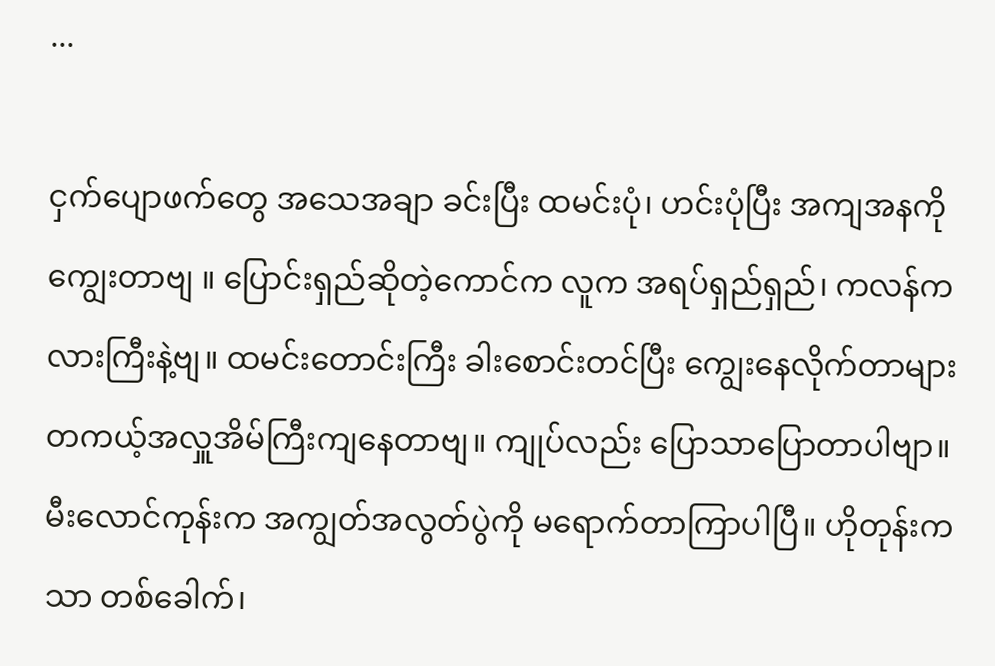...

ငှက်ပျောဖက်တွေ အသေအချာ ခင်းပြီး ထမင်းပုံ၊ ဟင်းပုံပြီး အကျအနကို ကျွေးတာဗျ ။ ပြောင်းရှည်ဆိုတဲ့ကောင်က လူက အရပ်ရှည်ရှည်၊ ကလန်ကလားကြီးနဲ့ဗျ။ ထမင်းတောင်းကြီး ခါးစောင်းတင်ပြီး ကျွေးနေလိုက်တာများ တကယ့်အလှူအိမ်ကြီးကျနေတာဗျ။ ကျုပ်လည်း ပြောသာပြောတာပါဗျာ။ မီးလောင်ကုန်းက အကျွတ်အလွတ်ပွဲကို မရောက်တာကြာပါပြီ။ ဟိုတုန်းကသာ တစ်ခေါက်၊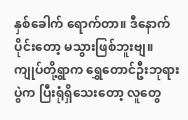နှစ်ခေါက် ရောက်တာ။ ဒီနောက်ပိုင်းတော့ မသွားဖြစ်ဘူးဗျ။ ကျုပ်တို့ရွာက ရွှေတောင်ဦးဘုရားပွဲက ပြီးရုံရှိသေးတော့ လူတွေ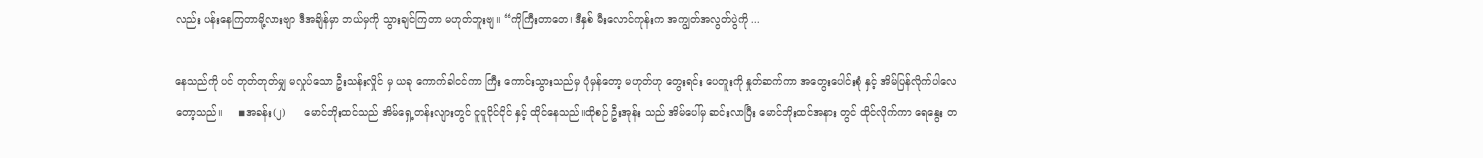လည်း ပန်းနေကြတာမို့လားဗျာ ဒီအချိန်မှာ ဘယ်မှကို သွားချင်ကြတာ မဟုတ်ဘူးဗျ။ “ကိုကြီးတာတေ၊ ဒီနှစ် မီးလောင်ကုန်းက အကျွတ်အလွတ်ပွဲကို ...

နေသည်ကို ပင် တုတ်တုတ်မျှ မလှုပ်သော ဦးသန်းလှိုင် မှ ယခု ကောက်ခါငင်ကာ ကြီး ကောင်းသွားသည်မှ ပုံမှန်တော့ မဟုတ်ဟု တွေးရင်း ပေတူးကို နှုတ်ဆက်ကာ အတွေးပေါင်းစုံ နှင့် အိမ်ပြန်လိုက်ပါလေတော့သည်။     ◾အခန်း(၂)      မောင်ဘိုးထင်သည် အိမ်ရှေ့တန်းလျားတွင် ငူငူငိုင်ငိုင် နှင့် ထိုင်နေသည်။ထိုစဉ် ဦးအုန်း သည် အိမ်ပေါ်မှ ဆင်းလာပြီး မောင်ဘိုးထင်အနား တွင် ထိုင်လိုက်ကာ ရေနွေး တ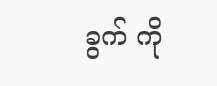ခွက် ကို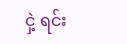ငှဲ့ ရင်း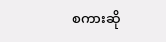စကားဆို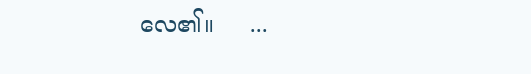လေ၏။     ...